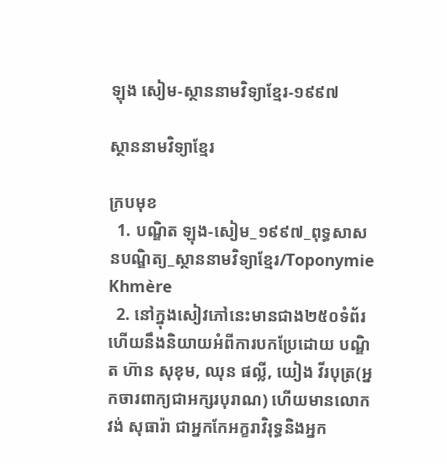ឡុង សៀម-ស្ថាននាមវិទ្យាខ្មែរ-១៩៩៧

ស្ថាននាមវិទ្យាខ្មែរ

ក្របមុខ
  1. បណ្ឌិត ឡុង-សៀម_១៩៩៧_ពុទ្ធសាសនបណ្ឌិត្យ_ស្ថាននាមវិទ្យាខ្មែរ/Toponymie Khmère
  2. នៅក្នុងសៀវភៅនេះមានជាង២៥០ទំព័រ ហើយនឹងនិយាយអំពីការបកប្រែដោយ បណ្ឌិត ហ៊ាន សុខុម, ឈុន ផល្លី, យៀង វីរបុត្រ(អ្នកចារពាក្យជាអក្សរបុរាណ) ហើយមានលោក វង់ សុធារ៉ា ជាអ្នកកែអក្ខរាវិរុទ្ធនិងអ្នក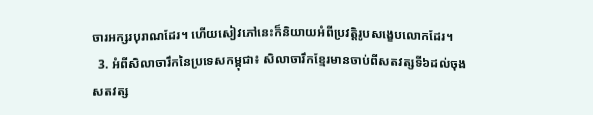ចារអក្សរបុរាណដែរ។ ហើយសៀវភៅនេះក៏និយាយអំពីប្រវត្តិរូបសង្ខេបលោកដែរ។
  3. អំពីសិលាចារឹកនៃប្រទេសកម្ពុជា៖ សិលាចារឹកខ្មែរមានចាប់ពីសតវត្សទី៦ដល់ចុងសតវត្ស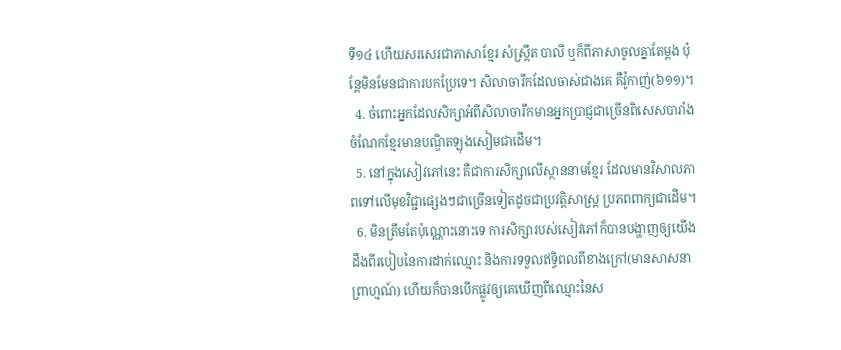ទី១៤ ហើយសរសេរជាភាសាខ្មែរ សំស្ក្រឹត បាលី ឬក៏ពីភាសាចូលគ្នាតែម្ដង ប៉ុន្តែមិនមែនជាការបកប្រែទេ។ សិលាចារឹកដែលចាស់ជាងគេ គឺវ៉ូកាញ់(៦១១)។
  4. ចំពោះអ្នកដែលសិក្សាអំពីសិលាចារឹកមានអ្នកប្រាជ្ញជាច្រើនពិសេសបារាំង ចំណែកខ្មែរមានបណ្ឌិតឡុងសៀមជាដើម។
  5. នៅក្នុងសៀវភៅនេះ គឺជាការសិក្សាលើស្ថាននាមខ្មែរ ដែលមានវិសាលភាពទៅលើមុខវិជ្ជាផ្សេងៗជាច្រើនទៀតដូចជាប្រវត្តិសាស្ត្រ ប្រភពពាក្យជាដើម។
  6. មិនត្រឹមតែប៉ុណ្ណោះនោះទេ ការសិក្សារបស់សៀវភៅក៏បានបង្ហាញឲ្យយើងដឹងពីរបៀបនៃការដាក់ឈ្មោះ និងការទទួលឥទ្ធិពលពីខាងក្រៅ(មានសាសនាព្រាហ្មណ៍) ហើយក៏បានបើកផ្លូវឲ្យគេឃើញពីឈ្មោះនៃស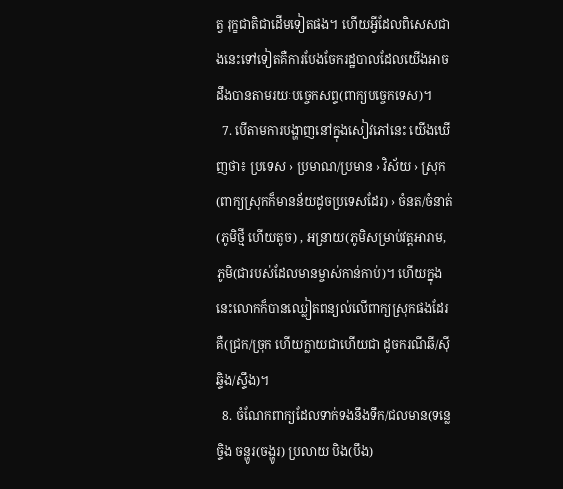ត្វ រុក្ខជាតិជាដើមទៀតផង។ ហើយអ្វីដែលពិសេសជាងនេះទៅទៀតគឺការបែងចែករដ្ឋបាលដែលយើងអាចដឹងបានតាមរយៈបច្ចេកសព្ទ(ពាក្យបច្ចេកទេស)។
  7. បើតាមការបង្ហាញនៅក្នុងសៀវភៅនេះ យើងឃើញថា៖ ប្រទេស › ប្រមាណ/ប្រមាន › វិស័យ › ស្រុក(ពាក្យស្រុកក៏មានន័យដូចប្រទេសដែរ) › ចំនត/ចំនាត់(ភូមិថ្មី ហើយតូច) , អន្រាយ(ភូមិសម្រាប់វត្តអារាម, ភូមិ(ជារបស់ដែលមានម្ចាស់កាន់កាប់)។ ហើយក្នុងនេះលោកក៏បានឈ្លៀតពន្យល់លើពាក្យស្រុកផងដែរ គឺ(ជ្រក/ច្រុក ហើយក្លាយជាហើយជា ដូចករណីឆី/ស៊ី ឆ្ទិង/ស្ទឹង)។
  8. ចំណែកពាក្យដែលទាក់ទងនឹងទឹក/ជលមាន(ទន្លេ ច្ទិង ចន្ហូរ(ចង្ហូរ) ប្រលាយ បិង(បឹង)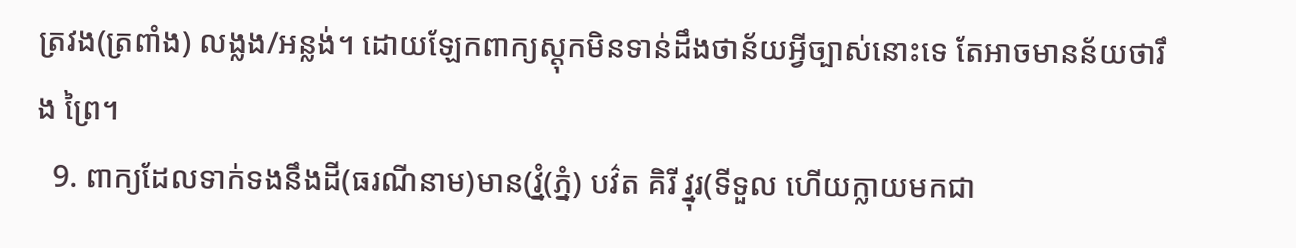ត្រវង(ត្រពាំង) លង្លង/អន្លង់។ ដោយឡែកពាក្យស្ដុកមិនទាន់ដឹងថាន័យអ្វីច្បាស់នោះទេ តែអាចមានន័យថារឹង ព្រៃ។
  9. ពាក្យដែលទាក់ទងនឹងដី(ធរណីនាម)មាន(វ្នំ(ភ្នំ) បវ៌ត គិរី វ្នុរ(ទីទួល ហើយក្លាយមកជា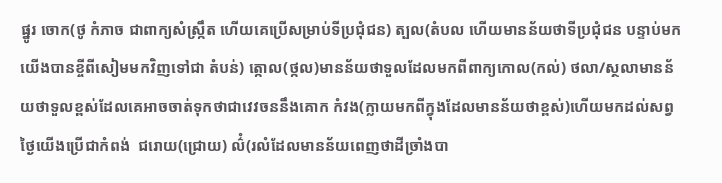ផ្នូរ ចោក(ថូ កំភាច ជាពាក្យសំស្ក្រឹត ហើយគេប្រើសម្រាប់ទីប្រជុំជន) ត្បល(តំបល ហើយមានន័យថាទីប្រជុំជន បន្ទាប់មកយើងបានខ្ចីពីសៀមមកវិញទៅជា តំបន់) ត្កោល(ថ្កល)មានន័យថាទួលដែលមកពីពាក្យកោល(កល់) ថលា/ស្ថលាមានន័យថាទួលខ្ពស់ដែលគេអាចចាត់ទុកថាជាវេវចននឹងគោក កំវង(ក្លាយមកពីក្វុងដែលមានន័យថាខ្ពស់)ហើយមកដល់សព្វថ្ងៃយើងប្រើជាកំពង់  ជរោយ(ជ្រោយ) ល៌ំ(រលំដែលមានន័យពេញថាដីច្រាំងបា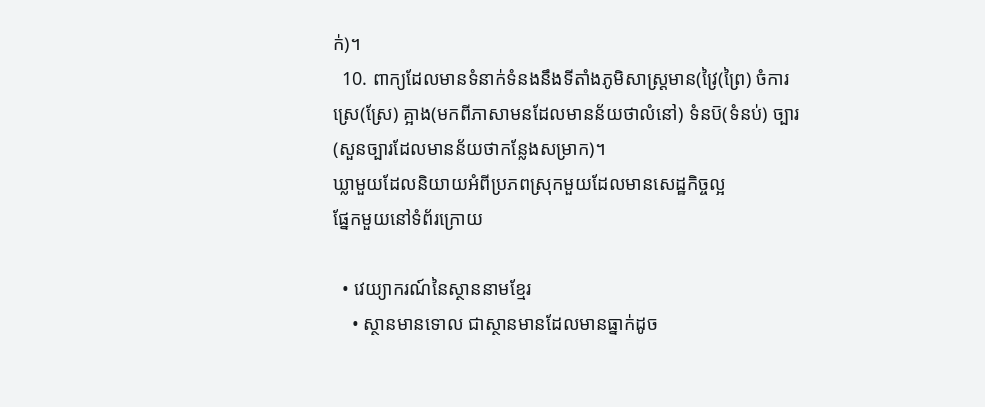ក់)។
  10. ពាក្យដែលមានទំនាក់ទំនងនឹងទីតាំងភូមិសាស្ត្រមាន(វ្រៃ(ព្រៃ) ចំការ ស្រេ(ស្រែ) គ្អាង(មកពីភាសាមនដែលមានន័យថាលំនៅ) ទំនប៑(ទំនប់) ច្បារ(សួនច្បារដែលមានន័យថាកន្លែងសម្រាក)។
ឃ្លាមួយដែលនិយាយអំពីប្រភពស្រុកមួយដែលមានសេដ្ឋកិច្ចល្អ
ផ្នែកមួយនៅទំព័រក្រោយ

  • វេយ្យាករណ៍នៃស្ថាននាមខ្មែរ
    • ស្ថានមានទោល ជាស្ថានមានដែលមានធ្នាក់ដូច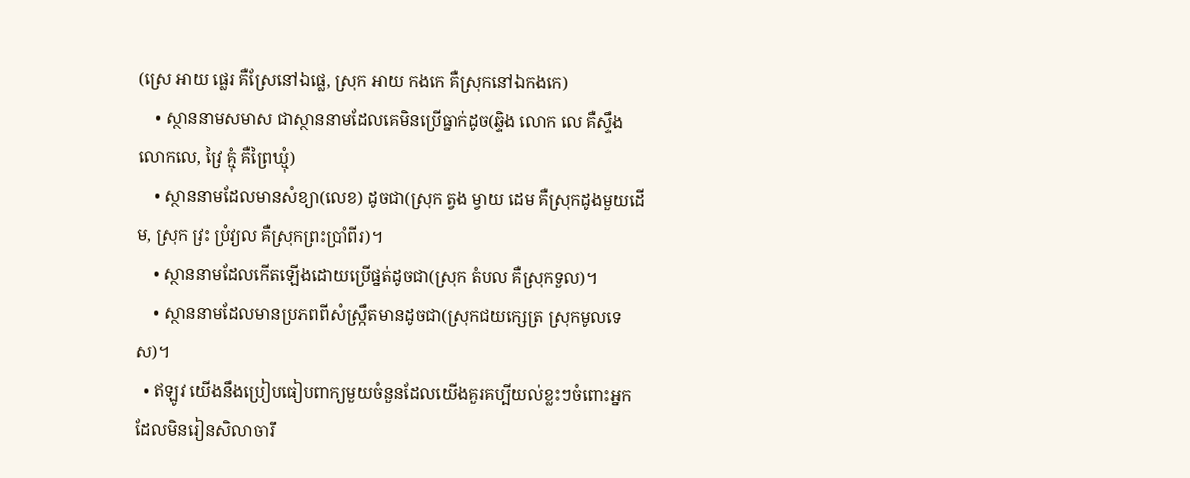(ស្រេ អាយ ផ្លេរ គឺស្រែនៅឯផ្លេ, ស្រុក អាយ កងកេ គឺស្រុកនៅឯកងកេ)
    • ស្ថាននាមសមាស ជាស្ថាននាមដែលគេមិនប្រើធ្នាក់ដូច(ឆ្ទិង លោក លេ គឺស្ទឹងលោកលេ, វ្រៃ គ្មុំ គឺព្រៃឃ្មុំ)
    • ស្ថាននាមដែលមានសំខ្យា(លេខ) ដូចជា(ស្រុក ត្វង ម្វាយ ដេម គឺស្រុកដូងមួយដើម, ស្រុក វ្រះ ប្រំវ្យល គឺស្រុកព្រះប្រាំពីរ)។
    • ស្ថាននាមដែលកើតឡើងដោយប្រើផ្នត់ដូចជា(ស្រុក តំបល គឺស្រុកទួល)។
    • ស្ថាននាមដែលមានប្រភពពីសំស្ក្រឹតមានដូចជា(ស្រុកជយក្សេត្រ ស្រុកមូលទេស)។
  • ឥឡូវ យើងនឹងប្រៀបធៀបពាក្យមួយចំនួនដែលយើងគួរគប្បីយល់ខ្លះៗចំពោះអ្នកដែលមិនរៀនសិលាចារឹ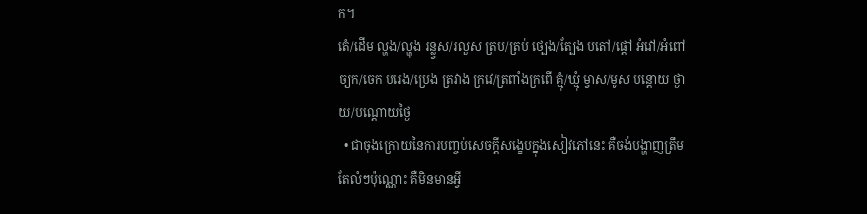ក។
តេំ/ដើម ល្ហង/ល្ហុង រន្ល្វស/រលួស ត្រប/ត្រប់ ថ្បេង/ត្បែង បតៅ/ផ្ដៅ អំវៅ/អំពៅ ច្យក/ចេក បរេង/ប្រេង ត្រវាង ក្រវេ/ត្រពាំងក្រពើ គ្មុំ/ឃ្មុំ ម្វាស/មូស បន្ដោយ ថ្ងាយ/បណ្ដោយថ្ងៃ
  • ជាចុងក្រោយនៃការបញ្ចប់សេចក្តីសង្ខេបក្នុងសៀវភៅនេះ គឺចង់បង្ហាញត្រឹមតែលំៗប៉ុណ្ណោះ គឺមិនមានអ្វី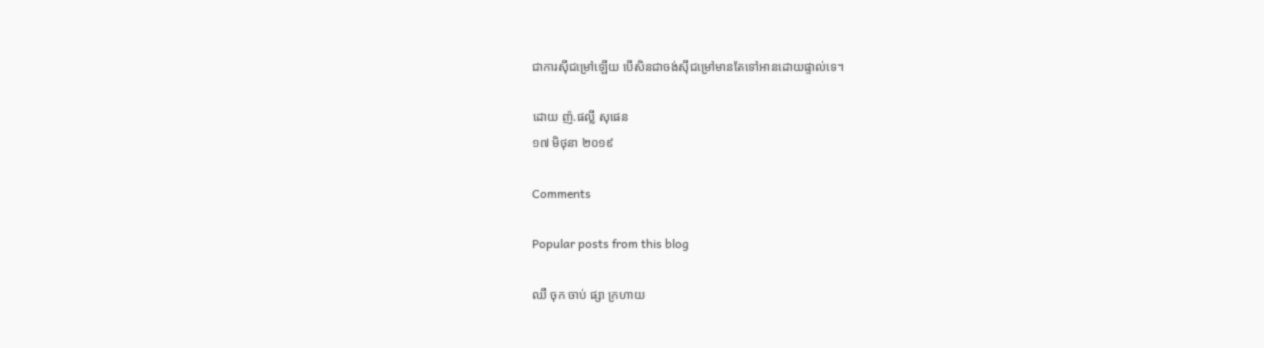ជាការស៊ីជម្រៅឡើយ បើសិនជាចង់ស៊ីជម្រៅមានតែទៅអានដោយផ្ទាល់ទេ។

ដោយ ញ៉.ផល្លី សុផេន
១៧ មិថុនា ២០១៩

Comments

Popular posts from this blog

ឈឺ ចុក ចាប់ ផ្សា ក្រហាយ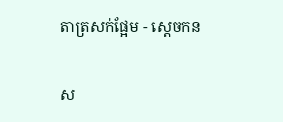តាត្រសក់ផ្អែម - ស្ដេចកន

ស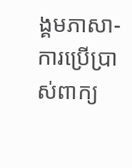ង្គមភាសា-ការប្រើប្រាស់ពាក្យ